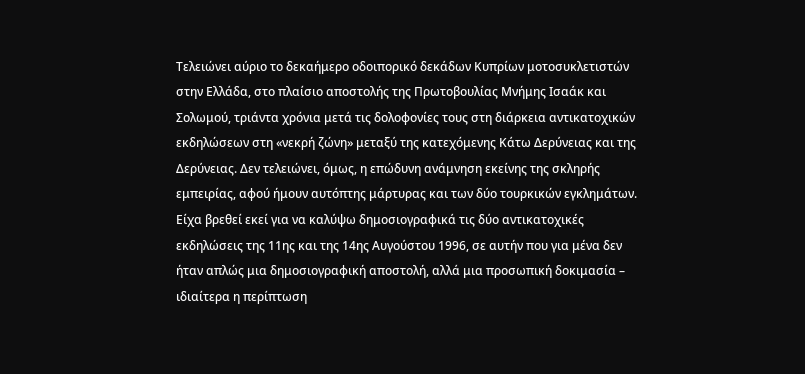Τελειώνει αύριο το δεκαήμερο οδοιπορικό δεκάδων Κυπρίων μοτοσυκλετιστών στην Ελλάδα, στο πλαίσιο αποστολής της Πρωτοβουλίας Μνήμης Ισαάκ και Σολωμού, τριάντα χρόνια μετά τις δολοφονίες τους στη διάρκεια αντικατοχικών εκδηλώσεων στη «νεκρή ζώνη» μεταξύ της κατεχόμενης Κάτω Δερύνειας και της Δερύνειας. Δεν τελειώνει, όμως, η επώδυνη ανάμνηση εκείνης της σκληρής εμπειρίας, αφού ήμουν αυτόπτης μάρτυρας και των δύο τουρκικών εγκλημάτων.
Είχα βρεθεί εκεί για να καλύψω δημοσιογραφικά τις δύο αντικατοχικές εκδηλώσεις της 11ης και της 14ης Αυγούστου 1996, σε αυτήν που για μένα δεν ήταν απλώς μια δημοσιογραφική αποστολή, αλλά μια προσωπική δοκιμασία – ιδιαίτερα η περίπτωση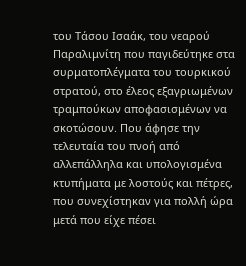του Τάσου Ισαάκ, του νεαρού Παραλιμνίτη που παγιδεύτηκε στα συρματοπλέγματα του τουρκικού στρατού, στο έλεος εξαγριωμένων τραμπούκων αποφασισμένων να σκοτώσουν. Που άφησε την τελευταία του πνοή από αλλεπάλληλα και υπολογισμένα κτυπήματα με λοστούς και πέτρες, που συνεχίστηκαν για πολλή ώρα μετά που είχε πέσει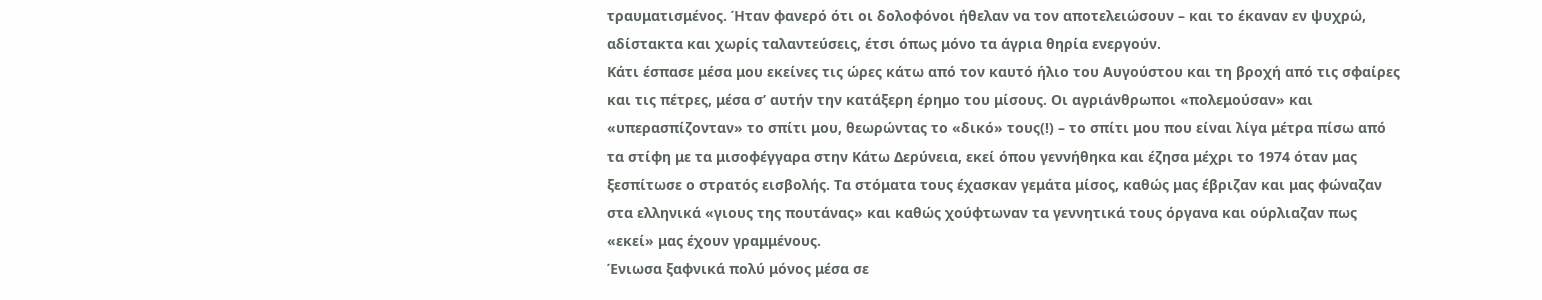τραυματισμένος. Ήταν φανερό ότι οι δολοφόνοι ήθελαν να τον αποτελειώσουν – και το έκαναν εν ψυχρώ, αδίστακτα και χωρίς ταλαντεύσεις, έτσι όπως μόνο τα άγρια θηρία ενεργούν.
Κάτι έσπασε μέσα μου εκείνες τις ώρες κάτω από τον καυτό ήλιο του Αυγούστου και τη βροχή από τις σφαίρες και τις πέτρες, μέσα σ’ αυτήν την κατάξερη έρημο του μίσους. Οι αγριάνθρωποι «πολεμούσαν» και «υπερασπίζονταν» το σπίτι μου, θεωρώντας το «δικό» τους(!) – το σπίτι μου που είναι λίγα μέτρα πίσω από τα στίφη με τα μισοφέγγαρα στην Κάτω Δερύνεια, εκεί όπου γεννήθηκα και έζησα μέχρι το 1974 όταν μας ξεσπίτωσε ο στρατός εισβολής. Τα στόματα τους έχασκαν γεμάτα μίσος, καθώς μας έβριζαν και μας φώναζαν στα ελληνικά «γιους της πουτάνας» και καθώς χούφτωναν τα γεννητικά τους όργανα και ούρλιαζαν πως «εκεί» μας έχουν γραμμένους.
Ένιωσα ξαφνικά πολύ μόνος μέσα σε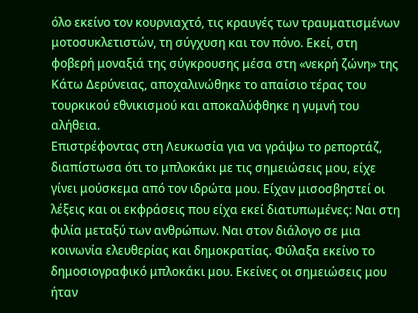όλο εκείνο τον κουρνιαχτό, τις κραυγές των τραυματισμένων μοτοσυκλετιστών, τη σύγχυση και τον πόνο. Εκεί, στη φοβερή μοναξιά της σύγκρουσης μέσα στη «νεκρή ζώνη» της Κάτω Δερύνειας, αποχαλινώθηκε το απαίσιο τέρας του τουρκικού εθνικισμού και αποκαλύφθηκε η γυμνή του αλήθεια.
Επιστρέφοντας στη Λευκωσία για να γράψω το ρεπορτάζ, διαπίστωσα ότι το μπλοκάκι με τις σημειώσεις μου, είχε γίνει μούσκεμα από τον ιδρώτα μου. Είχαν μισοσβηστεί οι λέξεις και οι εκφράσεις που είχα εκεί διατυπωμένες: Ναι στη φιλία μεταξύ των ανθρώπων. Ναι στον διάλογο σε μια κοινωνία ελευθερίας και δημοκρατίας. Φύλαξα εκείνο το δημοσιογραφικό μπλοκάκι μου. Εκείνες οι σημειώσεις μου ήταν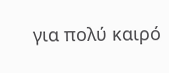για πολύ καιρό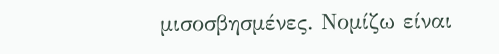μισοσβησμένες. Νομίζω είναι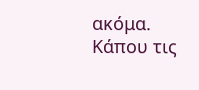ακόμα. Κάπου τις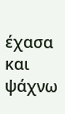έχασα και ψάχνω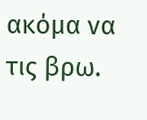ακόμα να τις βρω.